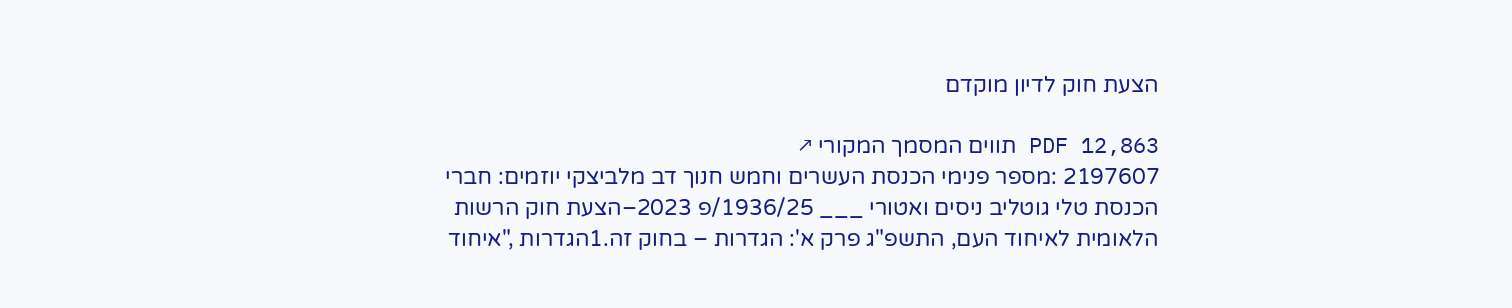הצעת חוק לדיון מוקדם

PDF 12,863 תווים המסמך המקורי ↗
2197607 :מספר פנימי הכנסת העשרים וחמש חנוך דב מלביצקי יוזמים: חברי הכנסת טלי גוטליב ניסים ואטורי ___ 1936/25/פ 2023–הצעת חוק הרשות הלאומית לאיחוד העם, התשפ"ג פרק א': הגדרות – בחוק זה.1הגדרות ,"איחוד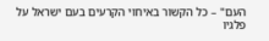העם" – כל הקשור באיחוי הקרעים בעם ישראל על פלגיו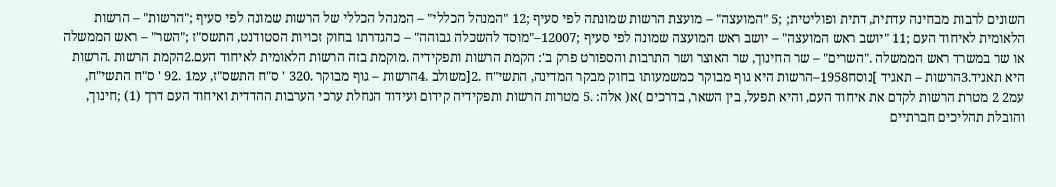השונים לרבות מבחינה עדתית, דתית ופוליטית; ;5 "המועצה" – מועצת הרשות שמונתה לפי סעיף ;12 "המנהל הכללי" – המנהל הכללי של הרשות שמונה לפי סעיף ;"הרשות" – הרשות הלאומית לאיחוד העם ;11 "יושב ראש המועצה" – יושב ראש המועצה שמונה לפי סעיף ;12007–"מוסד להשכלה גבוהה" – כהגדרתו בחוק זכויות הסטודנט, התשס"ז ;"השר" – ראש הממשלה או שר במשרד ראש הממשלה ."השרים" – שר החינוך, שר האוצר ושר התרבות והספורט פרק ב': הקמת הרשות ותפקידיה .מוקמת בזה הרשות הלאומית לאיחוד העם.2הקמת הרשות .הרשות היא תאגיד.3הרשות – תאגיד ]נוסח1958–הרשות היא גוף מבוקר כמשמעותו בחוק מבקר המדינה, התשי"ח .2[משולב .4הרשות – גוף מבוקר .320 ' ס"ח התשס"ז, עמ1 .92 ' ס"ח התשי"ח, עמ2 2 מטרת הרשות לקדם את איחוד העם, והיא תפעל, בין השאר, בדרכים )א( אלה: .5 מטרות הרשות ותפקידיה קידום ועידוד הנחלת ערכי הערבות ההדדית ואיחוד העם דרך (1) ;חינוך, והובלת תהליכים חברתיים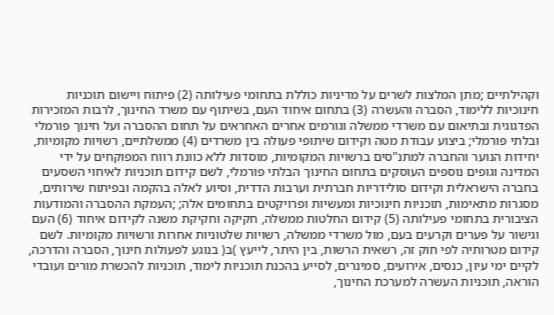וקהילתיים ;מתן המלצות לשרים על מדיניות כוללת בתחומי פעילותה (2) פיתוח ויישום תוכניות חינוכיות ללימוד, הסברה והעשרה (3) בתחום איחוד העם, בשיתוף עם משרד החינוך, לרבות המזכירות הפדגוגית ובתיאום עם משרדי ממשלה וגורמים אחרים האחראים על תחום ההסברה ועל חינוך פורמלי ובלתי פורמלי; ביצוע עבודת מטה וקידום שיתופי פעולה בין משרדים (4) ממשלתיים, רשויות מקומיות, יחידות הנוער והחברה למתנ"סים ברשויות המקומיות, מוסדות ללא כוונת רווח המפוקחים על ידי המדינה וגופים נוספים העוסקים בתחום החינוך הבלתי פורמלי, לשם קידום תוכניות לאיחוי השסעים בחברה הישראלית וקידום סולידריות חברתית וערבות הדדית, וסיוע לאלה בהקמה ובפיתוח שירותים, מסגרות מתאימות, תוכניות חינוכיות ומעשיות ופרויקטים בתחומים אלה; ;העמקת ההסברה והמודעות הציבורית בתחומי פעילותה (5) קידום החלטות ממשלה, חקיקה וחקיקת משנה לקידום איחוד (6) העם וגישור על פערים וקרעים בעם, מול משרדי ממשלה, רשויות שלטוניות אחרות ורשויות מקומיות. לשם קידום מטרותיה לפי חוק זה, רשאית הרשות, בין היתר, לייעץ )ב( בנוגע לפעולות חינוך, הסברה והדרכה, לקיים ימי עיון, כנסים, אירועים, סמינרים, לסייע בהכנת תוכניות לימוד, תוכניות להכשרת מורים ועובדי הוראה, תוכניות העשרה למערכת החינוך,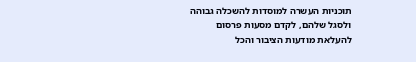תוכניות העשרה למוסדות להשכלה גבוהה ולסגל שלהם, לקדם מסעות פרסום להעלאת מודעות הציבור והכל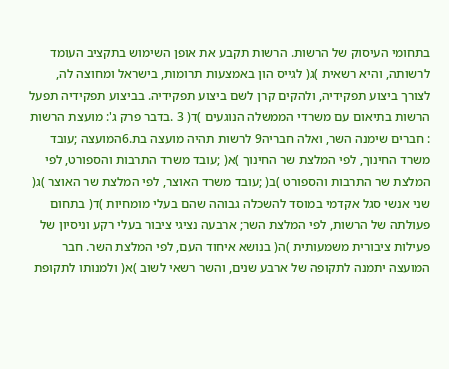בתחומי העיסוק של הרשות. הרשות תקבע את אופן השימוש בתקציב העומד לרשותה, והיא רשאית )ג( לגייס הון באמצעות תרומות, בישראל ומחוצה לה, לצורך ביצוע תפקידיה, ולהקים קרן לשם ביצוע תפקידיה. בביצוע תפקידיה תפעל הרשות בתיאום עם משרדי הממשלה הנוגעים )ד( 3 .בדבר פרק ג': מועצת הרשות : חברים שימנה השר, ואלה חבריה9 לרשות תהיה מועצה בת.6המועצה ;עובד משרד החינוך, לפי המלצת שר החינוך )א( ;עובד משרד התרבות והספורט, לפי המלצת שר התרבות והספורט )ב( ;עובד משרד האוצר, לפי המלצת שר האוצר )ג( שני אנשי סגל אקדמי במוסד להשכלה גבוהה שהם בעלי מומחיות )ד( בתחום פעולתה של הרשות, לפי המלצת השר; ארבעה נציגי ציבור בעלי רקע וניסיון של פעילות ציבורית משמעותית )ה( בנושא איחוד העם, לפי המלצת השר. חבר המועצה יתמנה לתקופה של ארבע שנים, והשר רשאי לשוב )א( ולמנותו לתקופת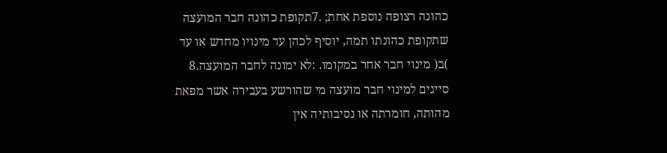כהונה רצופה נוספת אחת; .7תקופת כהונה חבר המועצה שתקופת כהונתו תמה, יוסיף לכהן עד מינויו מחדש או עד )ב( מינוי חבר אחר במקומו. :לא ימונה לחבר המועצה.8 סייגים למינוי חבר מועצה מי שהורשע בעבירה אשר מפאת מהותה, חומרתה או נסיבותיה אין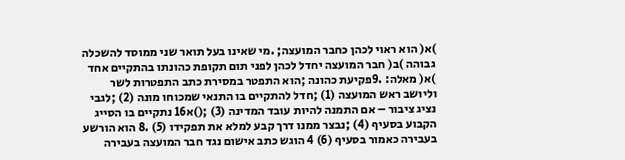)א( הוא ראוי לכהן כחבר המועצה; .מי שאינו בעל תואר שני ממוסד להשכלה גבוהה )ב( חבר המועצה יחדל לכהן לפני תום תקופת כהונתו בהתקיים אחד )א( מאלה: .9פקיעת כהונה ;הוא התפטר במסירת כתב התפטרות לשר וליושב ראש המועצה (1) ;חדל להתקיים בו התנאי שמכוחו מונה (2) ;לגבי נציג ציבור – אם התמנה להיות עובד המדינה (3) ;()א16 נתקיים בו הסייג הקבוע בסעיף (4) ;נבצר ממנו דרך קבע למלא את תפקידו (5) .8 הוא הורשע בעבירה כאמור בסעיף (6) 4 הוגש כתב אישום נגד חבר המועצה בעבירה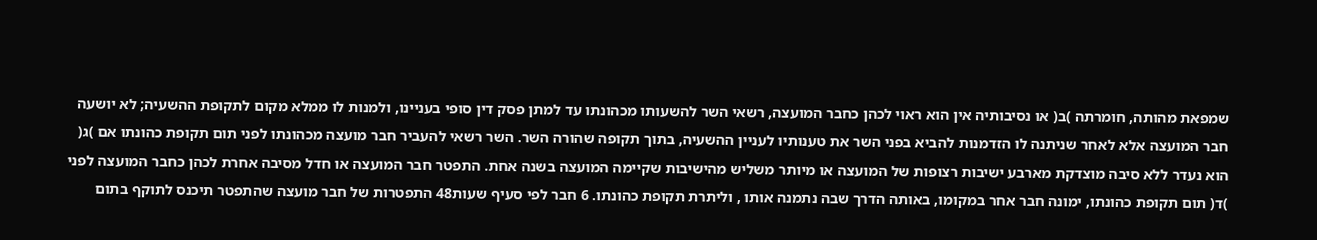שמפאת מהותה, חומרתה )ב( או נסיבותיה אין הוא ראוי לכהן כחבר המועצה, רשאי השר להשעותו מכהונתו עד למתן פסק דין סופי בעניינו, ולמנות לו ממלא מקום לתקופת ההשעיה; לא יושעה חבר המועצה אלא לאחר שניתנה לו הזדמנות להביא בפני השר את טענותיו לעניין ההשעיה, בתוך תקופה שהורה השר. השר רשאי להעביר חבר מועצה מכהונתו לפני תום תקופת כהונתו אם )ג( הוא נעדר ללא סיבה מוצדקת מארבע ישיבות רצופות של המועצה או מיותר משליש מהישיבות שקיימה המועצה בשנה אחת. התפטר חבר המועצה או חדל מסיבה אחרת לכהן כחבר המועצה לפני )ד( תום תקופת כהונתו, ימונה חבר אחר במקומו, באותה הדרך שבה נתמנה אותו , וליתרת תקופת כהונתו. 6 חבר לפי סעיף שעות48 התפטרות של חבר מועצה שהתפטר תיכנס לתוקף בתום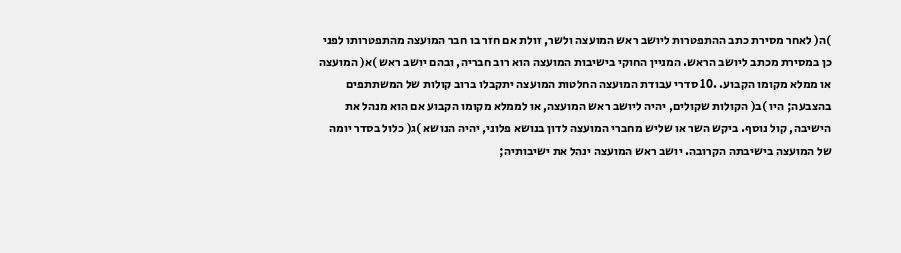)ה( לאחר מסירת כתב ההתפטרות ליושב ראש המועצה ולשר, זולת אם חזר בו חבר המועצה מהתפטרותו לפני כן במסירת מכתב ליושב הראש. המניין החוקי בישיבות המועצה הוא רוב חבריה, ובהם יושב ראש )א( המועצה או ממלא מקומו הקבוע. .10 סדרי עבודת המועצה החלטות המועצה יתקבלו ברוב קולות של המשתתפים בהצבעה; היו )ב( הקולות שקולים, יהיה ליושב ראש המועצה, או לממלא מקומו הקבוע אם הוא מנהל את הישיבה, קול נוסף. ביקש השר או שליש מחברי המועצה לדון בנושא פלוני, יהיה הנושא )ג( כלול בסדר יומה של המועצה בישיבתה הקרובה. יושב ראש המועצה ינהל את ישיבותיה;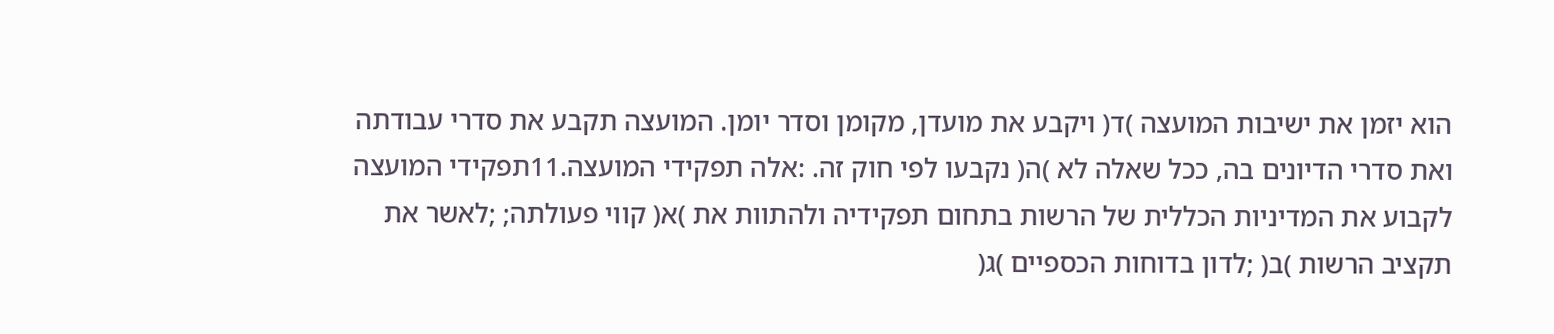הוא יזמן את ישיבות המועצה )ד( ויקבע את מועדן, מקומן וסדר יומן. המועצה תקבע את סדרי עבודתה ואת סדרי הדיונים בה, ככל שאלה לא )ה( נקבעו לפי חוק זה. :אלה תפקידי המועצה.11תפקידי המועצה לקבוע את המדיניות הכללית של הרשות בתחום תפקידיה ולהתוות את )א( קווי פעולתה; ;לאשר את תקציב הרשות )ב( ;לדון בדוחות הכספיים )ג(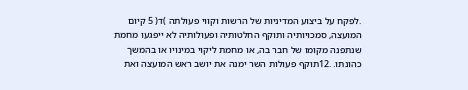.לפקח על ביצוע המדיניות של הרשות וקווי פעולתה )ד( 5 קיום המועצה, סמכויותיה ותוקף החלטותיה ופעולותיה לא ייפגעו מחמת שנתפנה מקומו של חבר בה, או מחמת ליקוי במינויו או בהמשך כהונתו. .12תוקף פעולות השר ימנה את יושב ראש המועצה ואת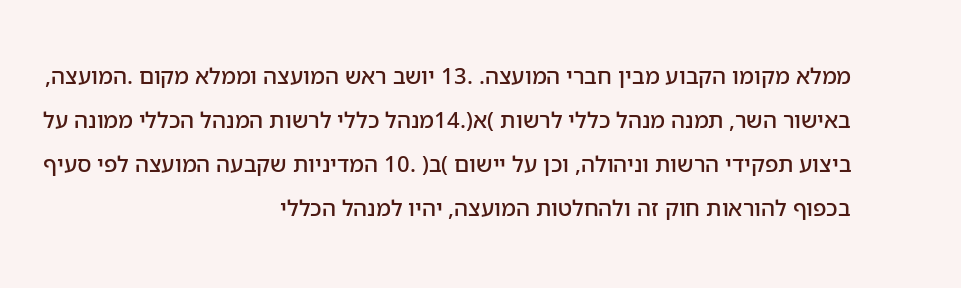ממלא מקומו הקבוע מבין חברי המועצה. .13 יושב ראש המועצה וממלא מקום .המועצה, באישור השר, תמנה מנהל כללי לרשות )א(.14מנהל כללי לרשות המנהל הכללי ממונה על ביצוע תפקידי הרשות וניהולה, וכן על יישום )ב( .10 המדיניות שקבעה המועצה לפי סעיף בכפוף להוראות חוק זה ולהחלטות המועצה, יהיו למנהל הכללי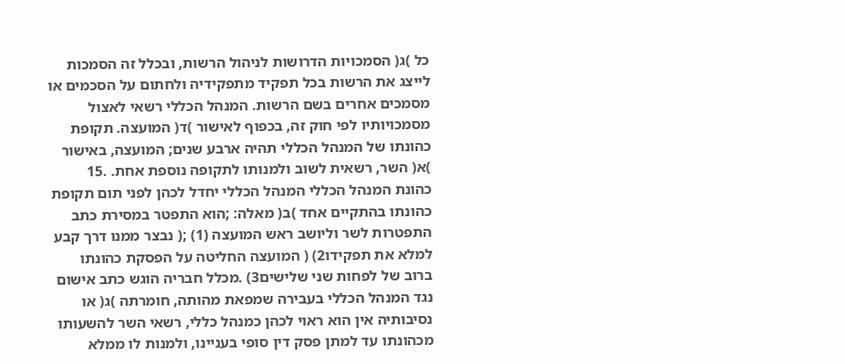כל )ג( הסמכויות הדרושות לניהול הרשות, ובכלל זה הסמכות לייצג את הרשות בכל תפקיד מתפקידיה ולחתום על הסכמים או מסמכים אחרים בשם הרשות. המנהל הכללי רשאי לאצול מסמכויותיו לפי חוק זה, בכפוף לאישור )ד( המועצה. תקופת כהונתו של המנהל הכללי תהיה ארבע שנים; המועצה, באישור )א( השר, רשאית לשוב ולמנותו לתקופה נוספת אחת. .15 כהונת המנהל הכללי המנהל הכללי יחדל לכהן לפני תום תקופת כהונתו בהתקיים אחד )ב( מאלה: ;הוא התפטר במסירת כתב התפטרות לשר וליושב ראש המועצה (1) ;( נבצר ממנו דרך קבע למלא את תפקידו2) ( המועצה החליטה על הפסקת כהונתו ברוב של לפחות שני שלישים3) .מכלל חבריה הוגש כתב אישום נגד המנהל הכללי בעבירה שמפאת מהותה, חומרתה )ג( או נסיבותיה אין הוא ראוי לכהן כמנהל כללי, רשאי השר להשעותו מכהונתו עד למתן פסק דין סופי בעניינו, ולמנות לו ממלא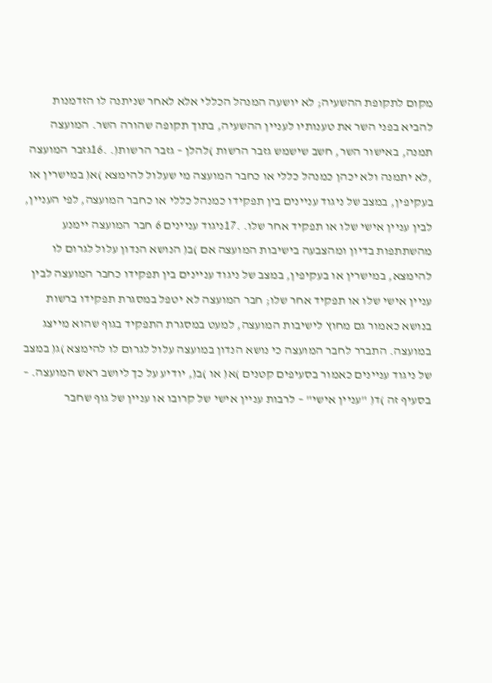מקום לתקופת ההשעיה; לא יושעה המנהל הכללי אלא לאחר שניתנה לו הזדמנות להביא בפני השר את טענותיו לעניין ההשעיה, בתוך תקופה שהורה השר. המועצה תמנה, באישור השר, חשב שישמש גזבר הרשות )להלן – גזבר הרשות(. .16גזבר המועצה ,לא יתמנה ולא יכהן כמנהל כללי או כחבר המועצה מי שעלול להימצא )א( במישרין או בעקיפין, במצב של ניגוד עניינים בין תפקידו כמנהל כללי או כחבר המועצה, לפי העניין, לבין עניין אישי שלו או תפקיד אחר שלו. .17ניגוד עניינים 6 חבר המועצה יימנע מהשתתפות בדיון ומהצבעה בישיבות המועצה אם )ב( הנושא הנדון עלול לגרום לו להימצא, במישרין או בעקיפין, במצב של ניגוד עניינים בין תפקידו כחבר המועצה לבין עניין אישי שלו או תפקיד אחר שלו; חבר המועצה לא יטפל במסגרת תפקידו ברשות בנושא כאמור גם מחוץ לישיבות המועצה, למעט במסגרת התפקיד בגוף שהוא מייצג במועצה. התברר לחבר המועצה כי נושא הנדון במועצה עלול לגרום לו להימצא )ג( במצב של ניגוד עניינים כאמור בסעיפים קטנים )א( או )ב(, יודיע על כך ליושב ראש המועצה. – בסעיף זה )ד( "עניין אישי" – לרבות עניין אישי של קרובו או עניין של גוף שחבר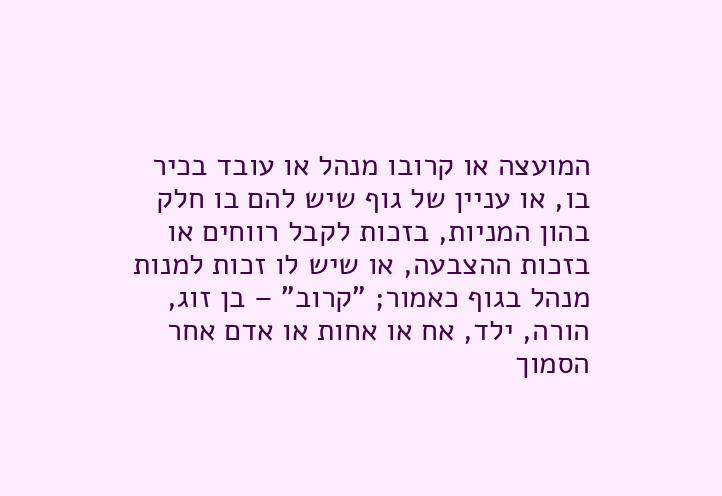המועצה או קרובו מנהל או עובד בכיר בו, או עניין של גוף שיש להם בו חלק בהון המניות, בזכות לקבל רווחים או בזכות ההצבעה, או שיש לו זכות למנות מנהל בגוף כאמור; "קרוב" – בן זוג, הורה, ילד, אח או אחות או אדם אחר הסמוך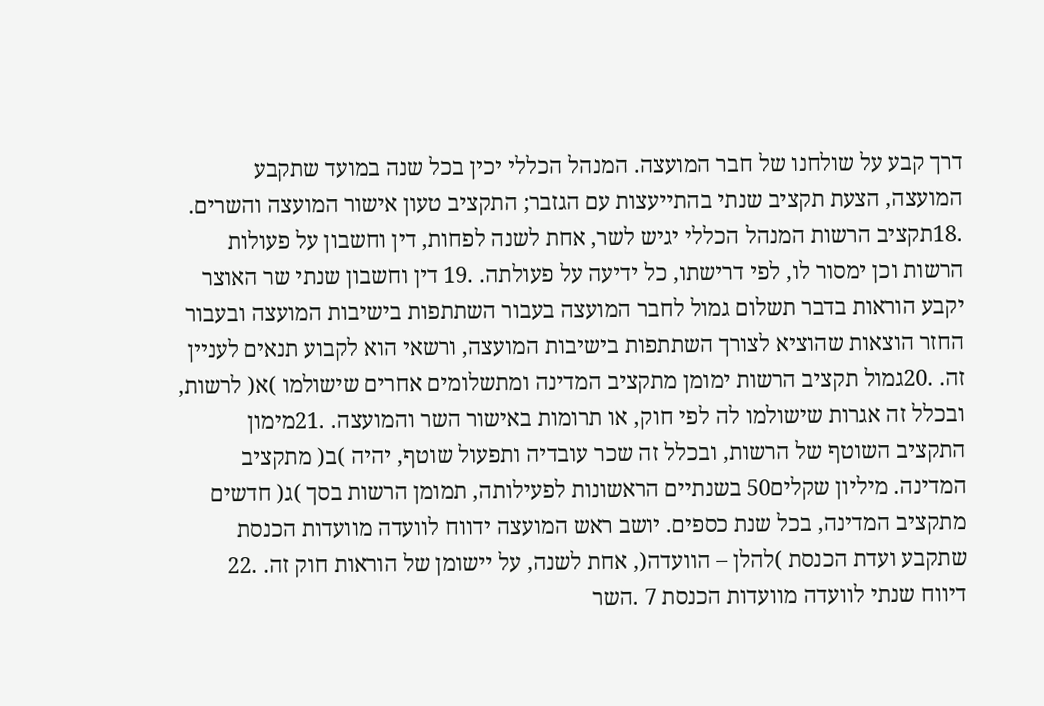דרך קבע על שולחנו של חבר המועצה. המנהל הכללי יכין בכל שנה במועד שתקבע המועצה, הצעת תקציב שנתי בהתייעצות עם הגזבר; התקציב טעון אישור המועצה והשרים. .18תקציב הרשות המנהל הכללי יגיש לשר, אחת לשנה לפחות, דין וחשבון על פעולות הרשות וכן ימסור לו, לפי דרישתו, כל ידיעה על פעולתה. .19 דין וחשבון שנתי שר האוצר יקבע הוראות בדבר תשלום גמול לחבר המועצה בעבור השתתפות בישיבות המועצה ובעבור החזר הוצאות שהוציא לצורך השתתפות בישיבות המועצה, ורשאי הוא לקבוע תנאים לעניין זה. .20גמול תקציב הרשות ימומן מתקציב המדינה ומתשלומים אחרים שישולמו )א( לרשות, ובכלל זה אגרות שישולמו לה לפי חוק, או תרומות באישור השר והמועצה. .21מימון התקציב השוטף של הרשות, ובכלל זה שכר עובדיה ותפעול שוטף, יהיה )ב( מתקציב המדינה. מיליון שקלים50 בשנתיים הראשונות לפעילותה, תמומן הרשות בסך )ג( חדשים מתקציב המדינה, בכל שנת כספים. יושב ראש המועצה ידווח לוועדה מוועדות הכנסת שתקבע ועדת הכנסת )להלן – הוועדה(, אחת לשנה, על יישומן של הוראות חוק זה. .22 דיווח שנתי לוועדה מוועדות הכנסת 7 .השר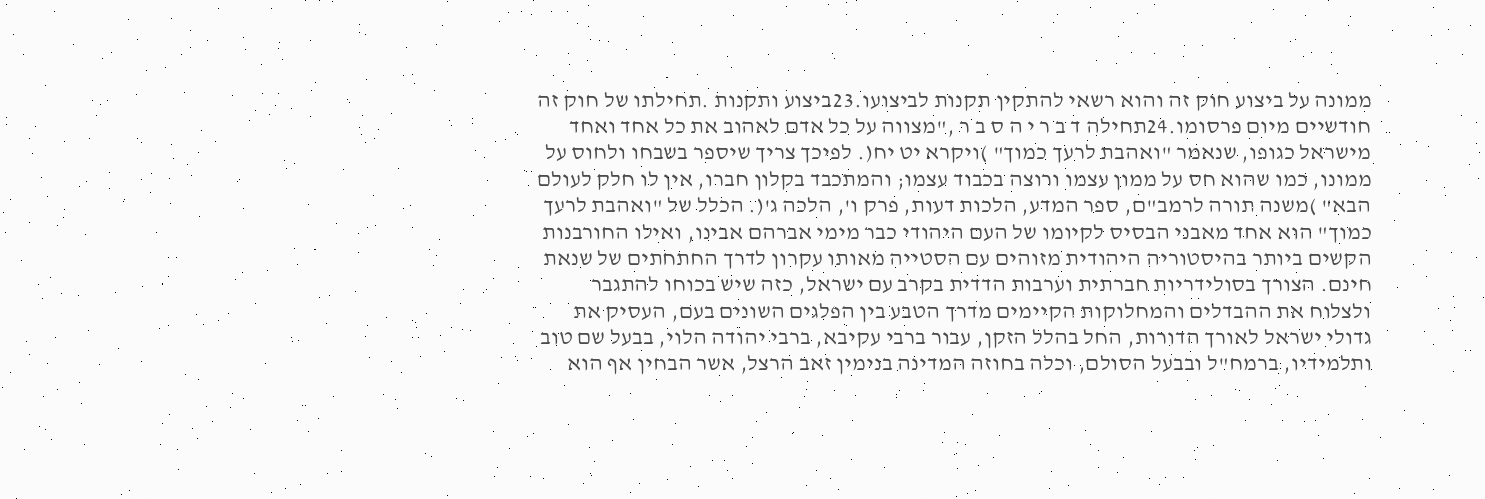ממונה על ביצוע חוק זה והוא רשאי להתקין תקנות לביצועו.23ביצוע ותקנות .תחילתו של חוק זה חודשיים מיום פרסומו.24תחילה ד ב ר י ה ס ב ר ,"מצווה על כל אדם לאהוב את כל אחד ואחד מישראל כגופו, שנאמר "ואהבת לרעך כמוך" )ויקרא יט יח(. לפיכך צריך שיספר בשבחו ולחוס על ממונו, כמו שהוא חס על ממון עצמו ורוצה בכבוד עצמו; והמתכבד בקלון חברו, אין לו חלק לעולם הבא" )משנה תורה לרמב"ם, ספר המדע, הלכות דעות, פרק ו', הלכה ג'(. הכלל של "ואהבת לרעך כמוך" הוא אחד מאבני הבסיס לקיומו של העם היהודי כבר מימי אברהם אבינו, ואילו החורבנות הקשים ביותר בהיסטוריה היהודית מזוהים עם הסטייה מאותו עקרון לדרך החתחתים של שנאת חינם. הצורך בסולידריות חברתית וערבות הדדית בקרב עם ישראל, כזה שיש בכוחו להתגבר ולצלוח את ההבדלים והמחלוקות הקיימים מדרך הטבע בין הפלגים השונים בעם, העסיק את גדולי ישראל לאורך הדורות, החל בהלל הזקן, עבור ברבי עקיבא, ברבי יהודה הלוי, בבעל שם טוב ותלמידיו, ברמח"ל ובבעל הסולם, וכלה בחוזה המדינה בנימין זאב הרצל, אשר הבחין אף הוא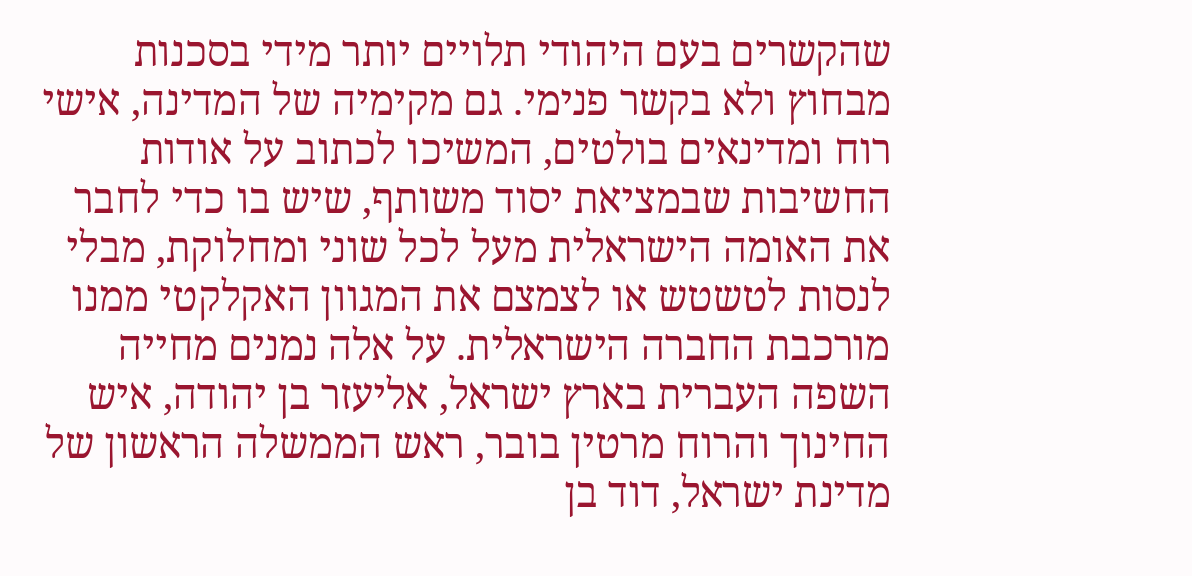שהקשרים בעם היהודי תלויים יותר מידי בסכנות מבחוץ ולא בקשר פנימי. גם מקימיה של המדינה, אישי רוח ומדינאים בולטים, המשיכו לכתוב על אודות החשיבות שבמציאת יסוד משותף, שיש בו כדי לחבר את האומה הישראלית מעל לכל שוני ומחלוקת, מבלי לנסות לטשטש או לצמצם את המגוון האקלקטי ממנו מורכבת החברה הישראלית. על אלה נמנים מחייה השפה העברית בארץ ישראל, אליעזר בן יהודה, איש החינוך והרוח מרטין בובר, ראש הממשלה הראשון של מדינת ישראל, דוד בן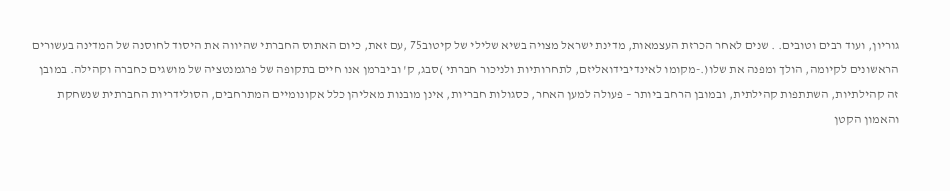גוריון, ועוד רבים וטובים. . שנים לאחר הכרזת העצמאות, מדינת ישראל מצויה בשיא שלילי של קיטוב75 ,עם זאת, כיום האתוס החברתי שהיווה את היסוד לחוסנה של המדינה בעשורים הראשונים לקיומה, הולך ומפנה את שלו(.-מקומו לאינדיבידואליזם, לתחרותיות ולניכור חברתי )סבג, ק' וביברמן אנו חיים בתקופה של פרגמנטציה של מושגים כחברה וקהילה. במובן זה קהילתיות, השתתפות קהילתית, ובמובן הרחב ביותר – פעולה למען האחר, כסגולות חבריות, אינן מובנות מאליהן כלל אקונומיים המתרחבים, הסולידריות החברתית שנשחקת והאמון הקטן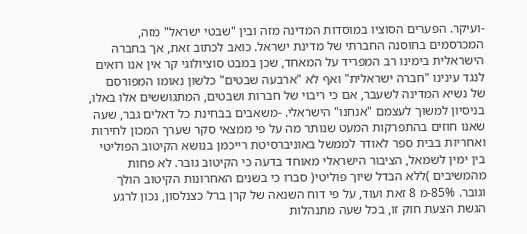-ועיקר. הפערים הסוציו במוסדות המדינה מזה ובין "שבטי ישראל" מזה, המכרסמים בחוסנה החברתי של מדינת ישראל. כואב לכתוב זאת, אך בחברה הישראלית בימינו רב המפריד על המאחד, שכן במבט סוציולוגי קר אין אנו רואים לנגד עינינו "חברה ישראלית" ואף לא "ארבעה שבטים" כלשון נאומו המפורסם של נשיא המדינה לשעבר, אם כי ריבוי של חברות ושבטים, המתגוששים אלו באלו, בניסיון למשוך לעצמם "אנחנו" הישראלי. -משאבים בבחינת כל דאלים גבר, שעה שאנו חוזים בהתפרקות המעט שנותר מה על פי ממצאי סקר שערך המכון לחירות ואחריות בבית ספר לאודר לממשל באוניברסיטת רייכמן בנושא הקיטוב הפוליטי בין ימין לשמאל, הציבור הישראלי מאוחד בדעה כי הקיטוב גובר. לא פחות מהמשיבים )ללא הבדל שיוך פוליטי( סברו כי בשנים האחרונות הקיטוב הולך וגובר. 85%-מ 8 זאת ועוד, על פי דוח השנאה של קרן ברל כצנלסון, נכון לרגע הגשת הצעת חוק זו, בכל שעה מתנהלות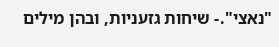"נאצי".- שיחות גזעניות, ובהן מילים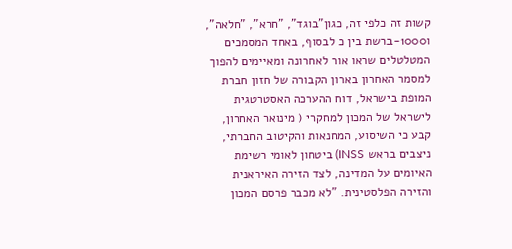קשות זה כלפי זה, כגון"בוגד", "חרא", "חלאה", ו1000-ברשת בין כ לבסוף, באחד המסמכים המטלטלים שראו אור לאחרונה ומאיימים להפוך למסמר האחרון בארון הקבורה של חזון חברת המופת בישראל, דוח ההערכה האסטרטגית לישראל של המכון למחקרי ( מינואר האחרון, קבע כי השיסוע, המחנאות והקיטוב החברתי, ניצבים בראש INSS) ביטחון לאומי רשימת האיומים על המדינה, לצד הזירה האיראנית והזירה הפלסטינית. "לא מכבר פרסם המכון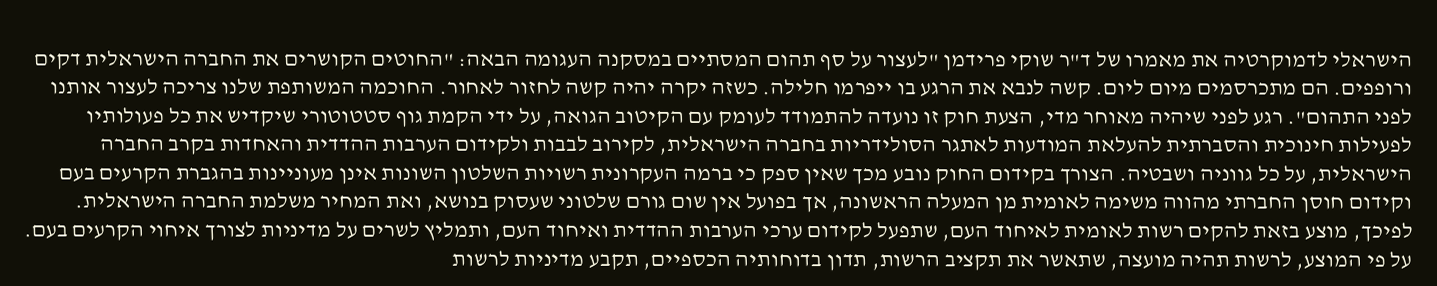הישראלי לדמוקרטיה את מאמרו של ד"ר שוקי פרידמן "לעצור על סף תהום המסתיים במסקנה העגומה הבאה: "החוטים הקושרים את החברה הישראלית דקים ורופפים. הם מתכרסמים מיום ליום. קשה לנבא את הרגע בו ייפרמו חלילה. כשזה יקרה יהיה קשה לחזור לאחור. החוכמה המשותפת שלנו צריכה לעצור אותנו לפני התהום". רגע לפני שיהיה מאוחר מדי, הצעת חוק זו נועדה להתמודד לעומק עם הקיטוב הגואה, על ידי הקמת גוף סטטוטורי שיקדיש את כל פעולותיו לפעילות חינוכית והסברתית להעלאת המודעות לאתגר הסולידריות בחברה הישראלית, לקירוב לבבות ולקידום הערבות ההדדית והאחדות בקרב החברה הישראלית, על כל גווניה ושבטיה. הצורך בקידום החוק נובע מכך שאין ספק כי ברמה העקרונית רשויות השלטון השונות אינן מעוניינות בהגברת הקרעים בעם וקידום חוסן החברתי מהווה משימה לאומית מן המעלה הראשונה, אך בפועל אין שום גורם שלטוני שעסוק בנושא, ואת המחיר משלמת החברה הישראלית. לפיכך, מוצע בזאת להקים רשות לאומית לאיחוד העם, שתפעל לקידום ערכי הערבות ההדדית ואיחוד העם, ותמליץ לשרים על מדיניות לצורך איחוי הקרעים בעם. על פי המוצע, לרשות תהיה מועצה, שתאשר את תקציב הרשות, תדון בדוחותיה הכספיים, תקבע מדיניות לרשות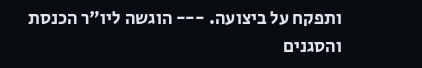ותפקח על ביצועה. --- הוגשה ליו"ר הכנסת והסגנים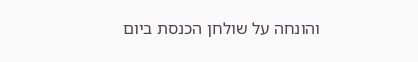והונחה על שולחן הכנסת ביום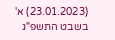(23.01.2023) א' בשבט התשפ"ג